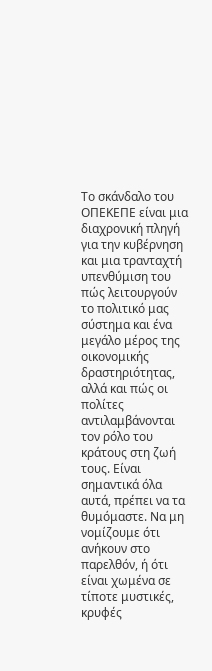Το σκάνδαλο του ΟΠΕΚΕΠΕ είναι μια διαχρονική πληγή για την κυβέρνηση και μια τρανταχτή υπενθύμιση του πώς λειτουργούν το πολιτικό μας σύστημα και ένα μεγάλο μέρος της οικονομικής δραστηριότητας, αλλά και πώς οι πολίτες αντιλαμβάνονται τον ρόλο του κράτους στη ζωή τους. Είναι σημαντικά όλα αυτά, πρέπει να τα θυμόμαστε. Να μη νομίζουμε ότι ανήκουν στο παρελθόν, ή ότι είναι χωμένα σε τίποτε μυστικές, κρυφές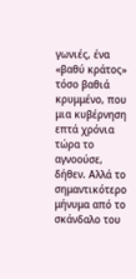γωνιές, ένα «βαθύ κράτος» τόσο βαθιά κρυμμένο, που μια κυβέρνηση επτά χρόνια τώρα το αγνοούσε, δήθεν. Αλλά το σημαντικότερο μήνυμα από το σκάνδαλο του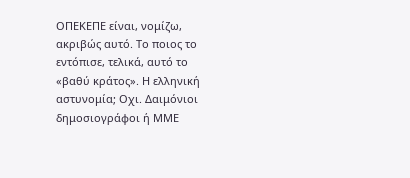ΟΠΕΚΕΠΕ είναι, νομίζω, ακριβώς αυτό. Το ποιος το εντόπισε, τελικά, αυτό το «βαθύ κράτος». Η ελληνική αστυνομία; Οχι. Δαιμόνιοι δημοσιογράφοι ή ΜΜΕ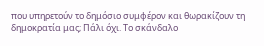που υπηρετούν το δημόσιο συμφέρον και θωρακίζουν τη δημοκρατία μας; Πάλι όχι. Το σκάνδαλο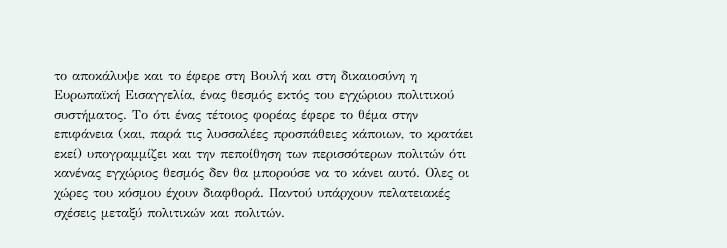το αποκάλυψε και το έφερε στη Βουλή και στη δικαιοσύνη η Ευρωπαϊκή Εισαγγελία, ένας θεσμός εκτός του εγχώριου πολιτικού συστήματος. Το ότι ένας τέτοιος φορέας έφερε το θέμα στην επιφάνεια (και, παρά τις λυσσαλέες προσπάθειες κάποιων, το κρατάει εκεί) υπογραμμίζει και την πεποίθηση των περισσότερων πολιτών ότι κανένας εγχώριος θεσμός δεν θα μπορούσε να το κάνει αυτό. Ολες οι χώρες του κόσμου έχουν διαφθορά. Παντού υπάρχουν πελατειακές σχέσεις μεταξύ πολιτικών και πολιτών.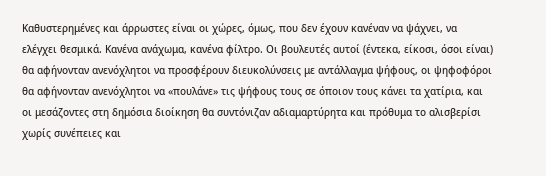Καθυστερημένες και άρρωστες είναι οι χώρες, όμως, που δεν έχουν κανέναν να ψάχνει, να ελέγχει θεσμικά. Κανένα ανάχωμα, κανένα φίλτρο. Οι βουλευτές αυτοί (έντεκα, είκοσι, όσοι είναι) θα αφήνονταν ανενόχλητοι να προσφέρουν διευκολύνσεις με αντάλλαγμα ψήφους, οι ψηφοφόροι θα αφήνονταν ανενόχλητοι να «πουλάνε» τις ψήφους τους σε όποιον τους κάνει τα χατίρια, και οι μεσάζοντες στη δημόσια διοίκηση θα συντόνιζαν αδιαμαρτύρητα και πρόθυμα το αλισβερίσι χωρίς συνέπειες και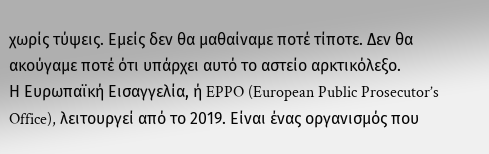χωρίς τύψεις. Εμείς δεν θα μαθαίναμε ποτέ τίποτε. Δεν θα ακούγαμε ποτέ ότι υπάρχει αυτό το αστείο αρκτικόλεξο.
Η Ευρωπαϊκή Εισαγγελία, ή EPPO (European Public Prosecutor’s Office), λειτουργεί από το 2019. Είναι ένας οργανισμός που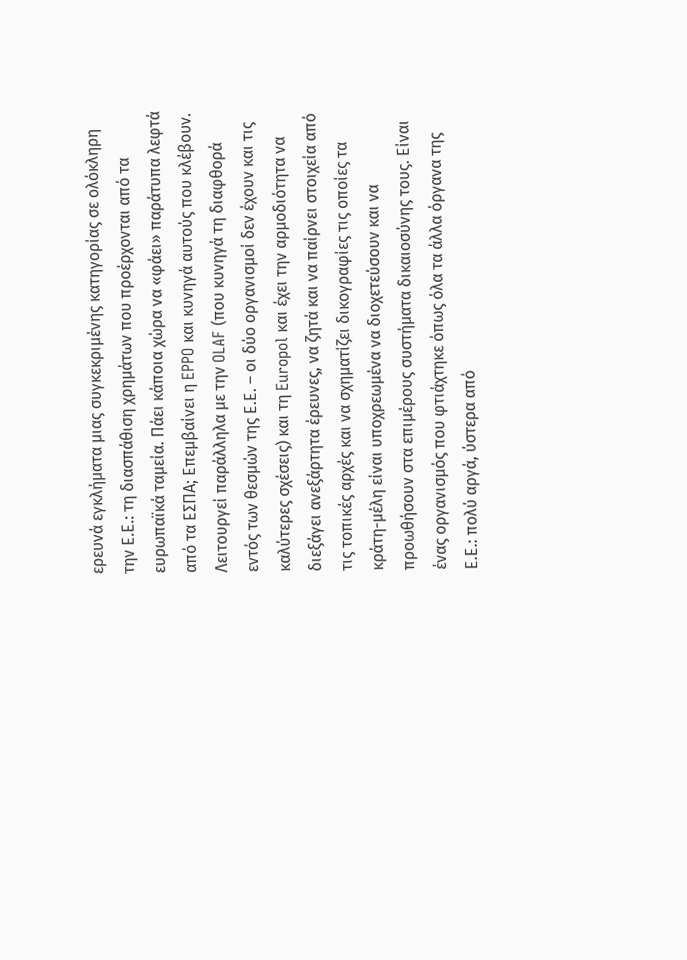ερευνά εγκλήματα μιας συγκεκριμένης κατηγορίας σε ολόκληρη την Ε.Ε.: τη διασπάθιση χρημάτων που προέρχονται από τα ευρωπαϊκά ταμεία. Πάει κάποια χώρα να «φάει» παράτυπα λεφτά από τα ΕΣΠΑ; Επεμβαίνει η EPPO και κυνηγά αυτούς που κλέβουν. Λειτουργεί παράλληλα με την OLAF (που κυνηγά τη διαφθορά εντός των θεσμών της Ε.Ε. – οι δύο οργανισμοί δεν έχουν και τις καλύτερες σχέσεις) και τη Europol και έχει την αρμοδιότητα να διεξάγει ανεξάρτητα έρευνες, να ζητά και να παίρνει στοιχεία από τις τοπικές αρχές και να σχηματίζει δικογραφίες τις οποίες τα κράτη-μέλη είναι υποχρεωμένα να διοχετεύσουν και να προωθήσουν στα επιμέρους συστήματα δικαιοσύνης τους. Είναι ένας οργανισμός που φτιάχτηκε όπως όλα τα άλλα όργανα της Ε.Ε.: πολύ αργά, ύστερα από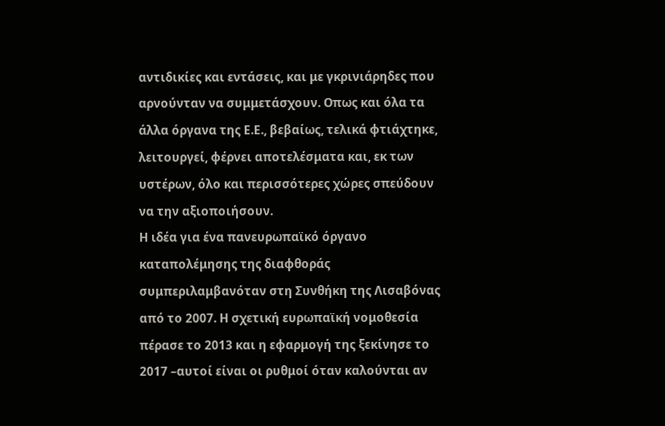αντιδικίες και εντάσεις, και με γκρινιάρηδες που αρνούνταν να συμμετάσχουν. Οπως και όλα τα άλλα όργανα της Ε.Ε., βεβαίως, τελικά φτιάχτηκε, λειτουργεί, φέρνει αποτελέσματα και, εκ των υστέρων, όλο και περισσότερες χώρες σπεύδουν να την αξιοποιήσουν.
Η ιδέα για ένα πανευρωπαϊκό όργανο καταπολέμησης της διαφθοράς συμπεριλαμβανόταν στη Συνθήκη της Λισαβόνας από το 2007. Η σχετική ευρωπαϊκή νομοθεσία πέρασε το 2013 και η εφαρμογή της ξεκίνησε το 2017 –αυτοί είναι οι ρυθμοί όταν καλούνται αν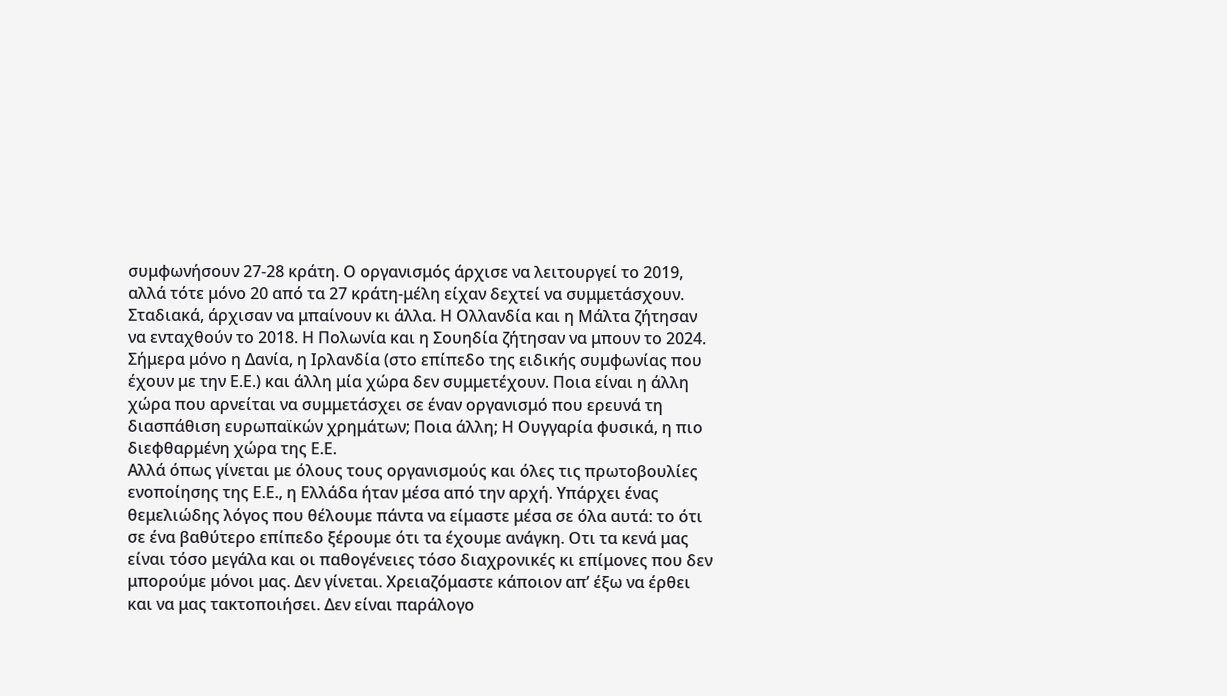συμφωνήσουν 27-28 κράτη. Ο οργανισμός άρχισε να λειτουργεί το 2019, αλλά τότε μόνο 20 από τα 27 κράτη-μέλη είχαν δεχτεί να συμμετάσχουν. Σταδιακά, άρχισαν να μπαίνουν κι άλλα. Η Ολλανδία και η Μάλτα ζήτησαν να ενταχθούν το 2018. Η Πολωνία και η Σουηδία ζήτησαν να μπουν το 2024. Σήμερα μόνο η Δανία, η Ιρλανδία (στο επίπεδο της ειδικής συμφωνίας που έχουν με την Ε.Ε.) και άλλη μία χώρα δεν συμμετέχουν. Ποια είναι η άλλη χώρα που αρνείται να συμμετάσχει σε έναν οργανισμό που ερευνά τη διασπάθιση ευρωπαϊκών χρημάτων; Ποια άλλη; Η Ουγγαρία φυσικά, η πιο διεφθαρμένη χώρα της Ε.Ε.
Αλλά όπως γίνεται με όλους τους οργανισμούς και όλες τις πρωτοβουλίες ενοποίησης της Ε.Ε., η Ελλάδα ήταν μέσα από την αρχή. Υπάρχει ένας θεμελιώδης λόγος που θέλουμε πάντα να είμαστε μέσα σε όλα αυτά: το ότι σε ένα βαθύτερο επίπεδο ξέρουμε ότι τα έχουμε ανάγκη. Οτι τα κενά μας είναι τόσο μεγάλα και οι παθογένειες τόσο διαχρονικές κι επίμονες που δεν μπορούμε μόνοι μας. Δεν γίνεται. Χρειαζόμαστε κάποιον απ’ έξω να έρθει και να μας τακτοποιήσει. Δεν είναι παράλογο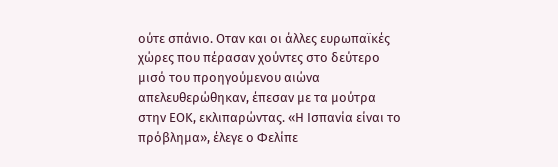ούτε σπάνιο. Οταν και οι άλλες ευρωπαϊκές χώρες που πέρασαν χούντες στο δεύτερο μισό του προηγούμενου αιώνα απελευθερώθηκαν, έπεσαν με τα μούτρα στην ΕΟΚ, εκλιπαρώντας. «Η Ισπανία είναι το πρόβλημα», έλεγε ο Φελίπε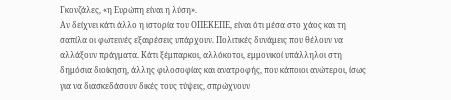Γκονζάλες, «η Ευρώπη είναι η λύση».
Αν δείχνει κάτι άλλο η ιστορία του ΟΠΕΚΕΠΕ, είναι ότι μέσα στο χάος και τη σαπίλα οι φωτεινές εξαιρέσεις υπάρχουν. Πολιτικές δυνάμεις που θέλουν να αλλάξουν πράγματα. Κάτι ξέμπαρκοι, αλλόκοτοι, εμμονικοί υπάλληλοι στη δημόσια διοίκηση, άλλης φιλοσοφίας και ανατροφής, που κάποιοι ανώτεροι, ίσως για να διασκεδάσουν δικές τους τύψεις, σπρώχνουν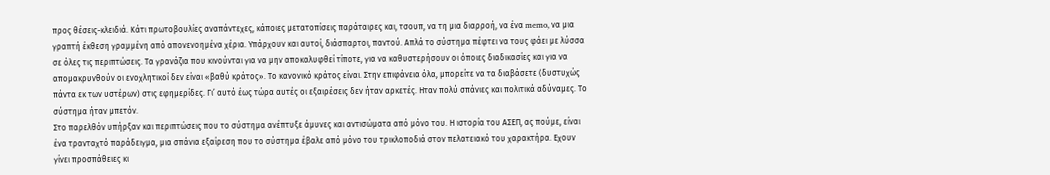προς θέσεις-κλειδιά. Κάτι πρωτοβουλίες αναπάντεχες, κάποιες μετατοπίσεις παράταιρες και, τσουπ, να τη μια διαρροή, να ένα memo, να μια γραπτή έκθεση γραμμένη από απονενοημένα χέρια. Υπάρχουν και αυτοί, διάσπαρτοι, παντού. Απλά το σύστημα πέφτει να τους φάει με λύσσα σε όλες τις περιπτώσεις. Τα γρανάζια που κινούνται για να μην αποκαλυφθεί τίποτε, για να καθυστερήσουν οι όποιες διαδικασίες και για να απομακρυνθούν οι ενοχλητικοί δεν είναι «βαθύ κράτος». Το κανονικό κράτος είναι. Στην επιφάνεια όλα, μπορείτε να τα διαβάσετε (δυστυχώς πάντα εκ των υστέρων) στις εφημερίδες. Γι’ αυτό έως τώρα αυτές οι εξαιρέσεις δεν ήταν αρκετές. Ηταν πολύ σπάνιες και πολιτικά αδύναμες. Το σύστημα ήταν μπετόν.
Στο παρελθόν υπήρξαν και περιπτώσεις που το σύστημα ανέπτυξε άμυνες και αντισώματα από μόνο του. Η ιστορία του ΑΣΕΠ, ας πούμε, είναι ένα τρανταχτό παράδειγμα, μια σπάνια εξαίρεση που το σύστημα έβαλε από μόνο του τρικλοποδιά στον πελατειακό του χαρακτήρα. Εχουν γίνει προσπάθειες κι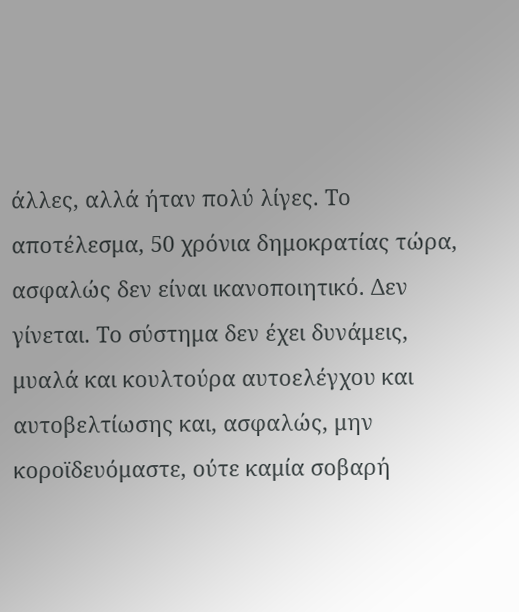άλλες, αλλά ήταν πολύ λίγες. Το αποτέλεσμα, 50 χρόνια δημοκρατίας τώρα, ασφαλώς δεν είναι ικανοποιητικό. Δεν γίνεται. Το σύστημα δεν έχει δυνάμεις, μυαλά και κουλτούρα αυτοελέγχου και αυτοβελτίωσης και, ασφαλώς, μην κοροϊδευόμαστε, ούτε καμία σοβαρή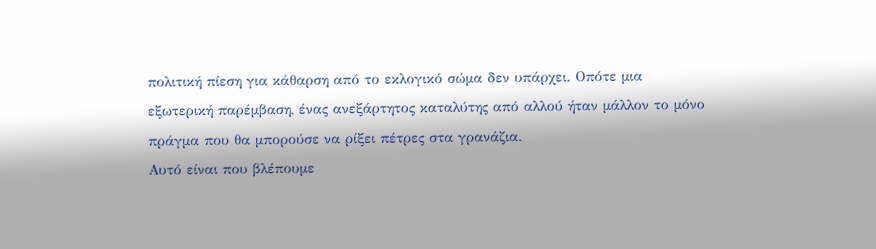πολιτική πίεση για κάθαρση από το εκλογικό σώμα δεν υπάρχει. Οπότε μια εξωτερική παρέμβαση, ένας ανεξάρτητος καταλύτης από αλλού ήταν μάλλον το μόνο πράγμα που θα μπορούσε να ρίξει πέτρες στα γρανάζια.
Αυτό είναι που βλέπουμε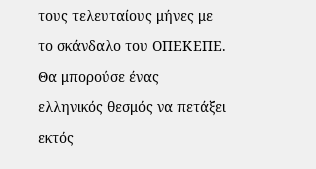τους τελευταίους μήνες με το σκάνδαλο του ΟΠΕΚΕΠΕ. Θα μπορούσε ένας ελληνικός θεσμός να πετάξει εκτός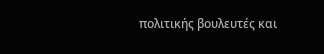πολιτικής βουλευτές και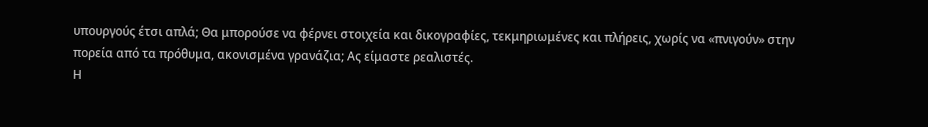υπουργούς έτσι απλά; Θα μπορούσε να φέρνει στοιχεία και δικογραφίες, τεκμηριωμένες και πλήρεις, χωρίς να «πνιγούν» στην πορεία από τα πρόθυμα, ακονισμένα γρανάζια; Ας είμαστε ρεαλιστές.
Η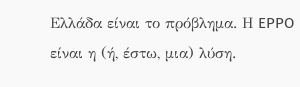Ελλάδα είναι το πρόβλημα. Η EPPO είναι η (ή, έστω, μια) λύση.